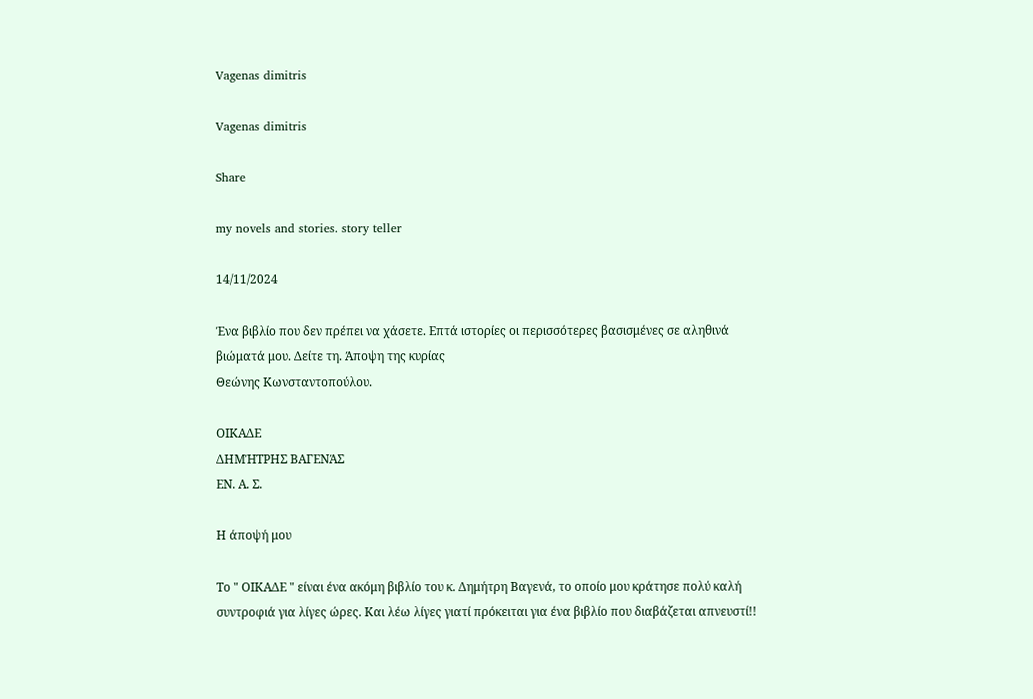Vagenas dimitris

Vagenas dimitris

Share

my novels and stories. story teller

14/11/2024

Ένα βιβλίο που δεν πρέπει να χάσετε. Επτά ιστορίες οι περισσότερες βασισμένες σε αληθινά βιώματά μου. Δείτε τη. Άποψη της κυρίας
Θεώνης Κωνσταντοπούλου.

ΟΙΚΑΔΕ
ΔΗΜΉΤΡΗΣ ΒΑΓΕΝΆΣ
ΕΝ. Α. Σ.

Η άποψή μου

Το " ΟΙΚΑΔΕ " είναι ένα ακόμη βιβλίο του κ. Δημήτρη Βαγενά, το οποίο μου κράτησε πολύ καλή συντροφιά για λίγες ώρες. Και λέω λίγες γιατί πρόκειται για ένα βιβλίο που διαβάζεται απνευστί!!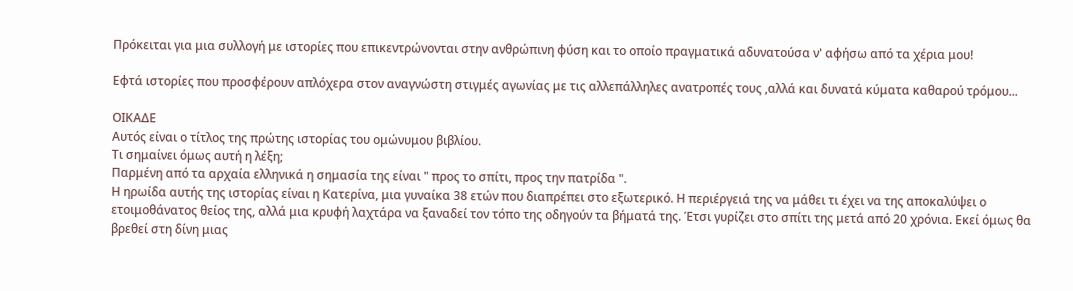Πρόκειται για μια συλλογή με ιστορίες που επικεντρώνονται στην ανθρώπινη φύση και το οποίο πραγματικά αδυνατούσα ν' αφήσω από τα χέρια μου!

Εφτά ιστορίες που προσφέρουν απλόχερα στον αναγνώστη στιγμές αγωνίας με τις αλλεπάλληλες ανατροπές τους ,αλλά και δυνατά κύματα καθαρού τρόμου...

ΟΙΚΑΔΕ
Αυτός είναι ο τίτλος της πρώτης ιστορίας του ομώνυμου βιβλίου.
Τι σημαίνει όμως αυτή η λέξη;
Παρμένη από τα αρχαία ελληνικά η σημασία της είναι " προς το σπίτι, προς την πατρίδα ".
Η ηρωίδα αυτής της ιστορίας είναι η Κατερίνα, μια γυναίκα 38 ετών που διαπρέπει στο εξωτερικό. Η περιέργειά της να μάθει τι έχει να της αποκαλύψει ο ετοιμοθάνατος θείος της, αλλά μια κρυφή λαχτάρα να ξαναδεί τον τόπο της οδηγούν τα βήματά της. Έτσι γυρίζει στο σπίτι της μετά από 20 χρόνια. Εκεί όμως θα βρεθεί στη δίνη μιας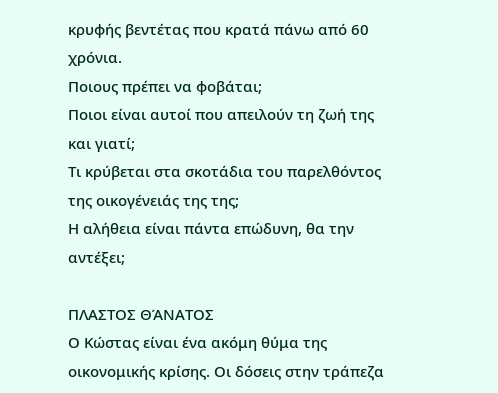κρυφής βεντέτας που κρατά πάνω από 60 χρόνια.
Ποιους πρέπει να φοβάται;
Ποιοι είναι αυτοί που απειλούν τη ζωή της και γιατί;
Τι κρύβεται στα σκοτάδια του παρελθόντος της οικογένειάς της της;
Η αλήθεια είναι πάντα επώδυνη, θα την αντέξει;

ΠΛΑΣΤΟΣ ΘΆΝΑΤΟΣ
Ο Κώστας είναι ένα ακόμη θύμα της οικονομικής κρίσης. Οι δόσεις στην τράπεζα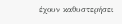έχουν καθυστερήσει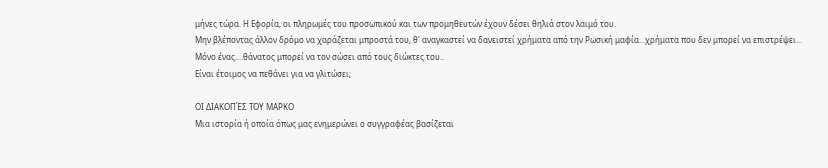μήνες τώρα. Η Εφορία, οι πληρωμές του προσωπικού και των προμηθευτών έχουν δέσει θηλιά στον λαιμό του.
Μην βλέποντας άλλον δρόμο να χαράζεται μπροστά του, θ' αναγκαστεί να δανειστεί χρήματα από την Ρωσική μαφία...χρήματα που δεν μπορεί να επιστρέψει...
Μόνο ένας....θάνατος μπορεί να τον σώσει από τους διώκτες του..
Είναι έτοιμος να πεθάνει για να γλιτώσει;

ΟΙ ΔΙΑΚΟΠΈΣ ΤΟΥ ΜΑΡΚΟ
Μια ιστορία ή οποία όπως μας ενημερώνει ο συγγραφέας βασίζεται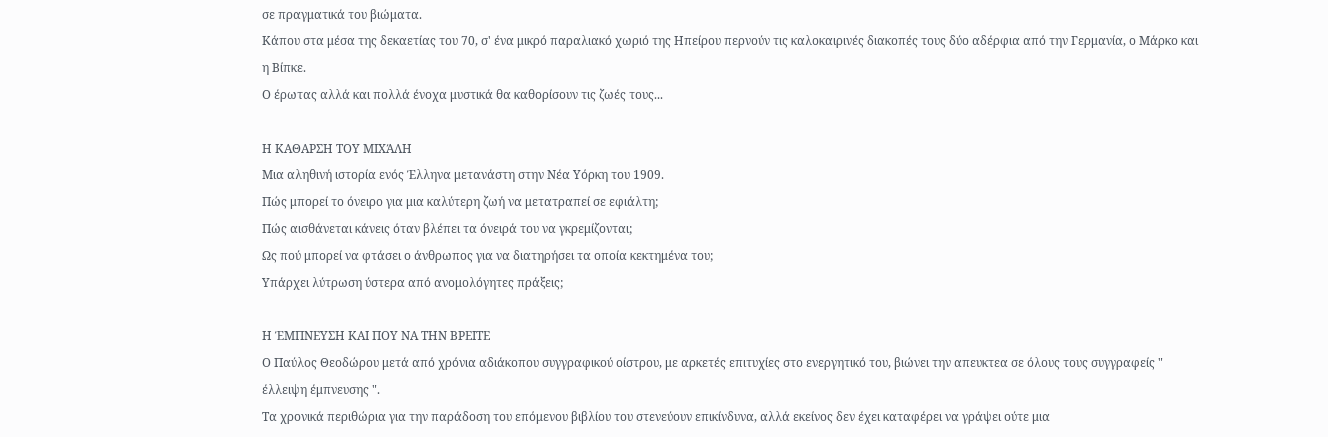σε πραγματικά του βιώματα.
Κάπου στα μέσα της δεκαετίας του 70, σ' ένα μικρό παραλιακό χωριό της Ηπείρου περνούν τις καλοκαιρινές διακοπές τους δύο αδέρφια από την Γερμανία, ο Μάρκο και η Βίπκε.
Ο έρωτας αλλά και πολλά ένοχα μυστικά θα καθορίσουν τις ζωές τους...

Η ΚΑΘΑΡΣΗ ΤΟΥ ΜΙΧΆΛΗ
Μια αληθινή ιστορία ενός Έλληνα μετανάστη στην Νέα Υόρκη του 1909.
Πώς μπορεί το όνειρο για μια καλύτερη ζωή να μετατραπεί σε εφιάλτη;
Πώς αισθάνεται κάνεις όταν βλέπει τα όνειρά του να γκρεμίζονται;
Ως πού μπορεί να φτάσει ο άνθρωπος για να διατηρήσει τα οποία κεκτημένα του;
Υπάρχει λύτρωση ύστερα από ανομολόγητες πράξεις;

Η ΈΜΠΝΕΥΣΗ ΚΑΙ ΠΟΥ ΝΑ ΤΗΝ ΒΡΕΙΤΕ
Ο Παύλος Θεοδώρου μετά από χρόνια αδιάκοπου συγγραφικού οίστρου, με αρκετές επιτυχίες στο ενεργητικό του, βιώνει την απευκτεα σε όλους τους συγγραφείς " έλλειψη έμπνευσης ".
Τα χρονικά περιθώρια για την παράδοση του επόμενου βιβλίου του στενεύουν επικίνδυνα, αλλά εκείνος δεν έχει καταφέρει να γράψει ούτε μια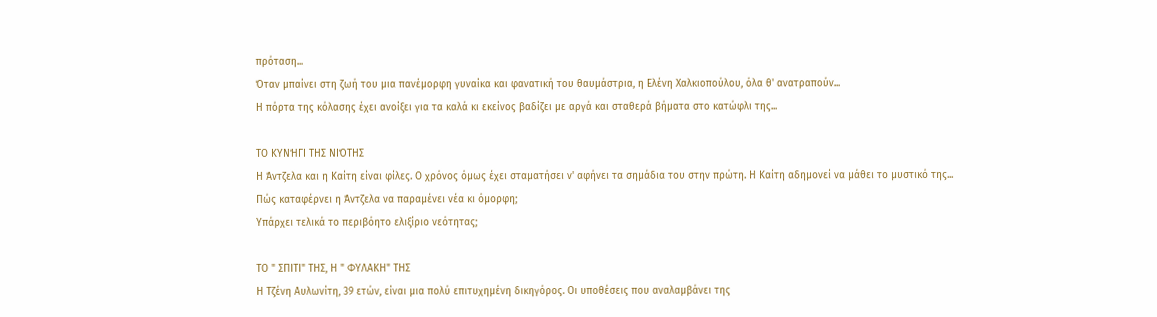πρόταση...
Όταν μπαίνει στη ζωή του μια πανέμορφη γυναίκα και φανατική του θαυμάστρια, η Ελένη Χαλκιοπούλου, όλα θ' ανατραπούν...
Η πόρτα της κόλασης έχει ανοίξει για τα καλά κι εκείνος βαδίζει με αργά και σταθερά βήματα στο κατώφλι της...

ΤΟ ΚΥΝΉΓΙ ΤΗΣ ΝΙΌΤΗΣ
Η Άντζελα και η Καίτη είναι φίλες. Ο χρόνος όμως έχει σταματήσει ν' αφήνει τα σημάδια του στην πρώτη. Η Καίτη αδημονεί να μάθει το μυστικό της...
Πώς καταφέρνει η Άντζελα να παραμένει νέα κι όμορφη;
Υπάρχει τελικά το περιβόητο ελιξίριο νεότητας;

ΤΟ " ΣΠΙΤΙ" ΤΗΣ, Η " ΦΥΛΑΚΗ" ΤΗΣ
Η Τζένη Αυλωνίτη, 39 ετών, είναι μια πολύ επιτυχημένη δικηγόρος. Οι υποθέσεις που αναλαμβάνει της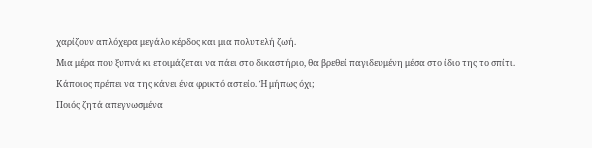χαρίζουν απλόχερα μεγάλο κέρδος και μια πολυτελή ζωή.
Μια μέρα που ξυπνά κι ετοιμάζεται να πάει στο δικαστήριο, θα βρεθεί παγιδευμένη μέσα στο ίδιο της το σπίτι.
Κάποιος πρέπει να της κάνει ένα φρικτό αστείο. Ή μήπως όχι;
Ποιός ζητά απεγνωσμένα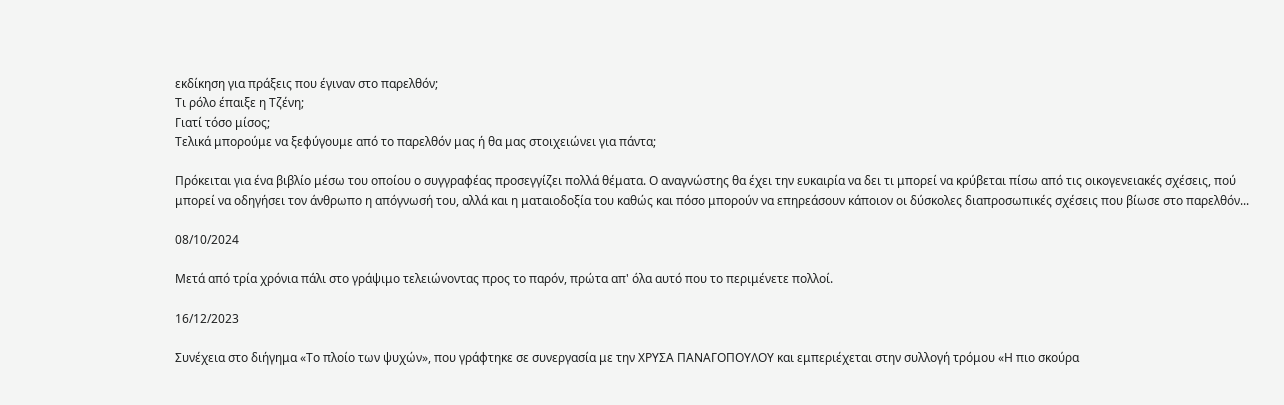εκδίκηση για πράξεις που έγιναν στο παρελθόν;
Τι ρόλο έπαιξε η Τζένη;
Γιατί τόσο μίσος;
Τελικά μπορούμε να ξεφύγουμε από το παρελθόν μας ή θα μας στοιχειώνει για πάντα;

Πρόκειται για ένα βιβλίο μέσω του οποίου ο συγγραφέας προσεγγίζει πολλά θέματα. Ο αναγνώστης θα έχει την ευκαιρία να δει τι μπορεί να κρύβεται πίσω από τις οικογενειακές σχέσεις, πού μπορεί να οδηγήσει τον άνθρωπο η απόγνωσή του, αλλά και η ματαιοδοξία του καθώς και πόσο μπορούν να επηρεάσουν κάποιον οι δύσκολες διαπροσωπικές σχέσεις που βίωσε στο παρελθόν...

08/10/2024

Μετά από τρία χρόνια πάλι στο γράψιμο τελειώνοντας προς το παρόν, πρώτα απ' όλα αυτό που το περιμένετε πολλοί.

16/12/2023

Συνέχεια στο διήγημα «Το πλοίο των ψυχών», που γράφτηκε σε συνεργασία με την ΧΡΥΣΑ ΠΑΝΑΓΟΠΟΥΛΟΥ και εμπεριέχεται στην συλλογή τρόμου «Η πιο σκούρα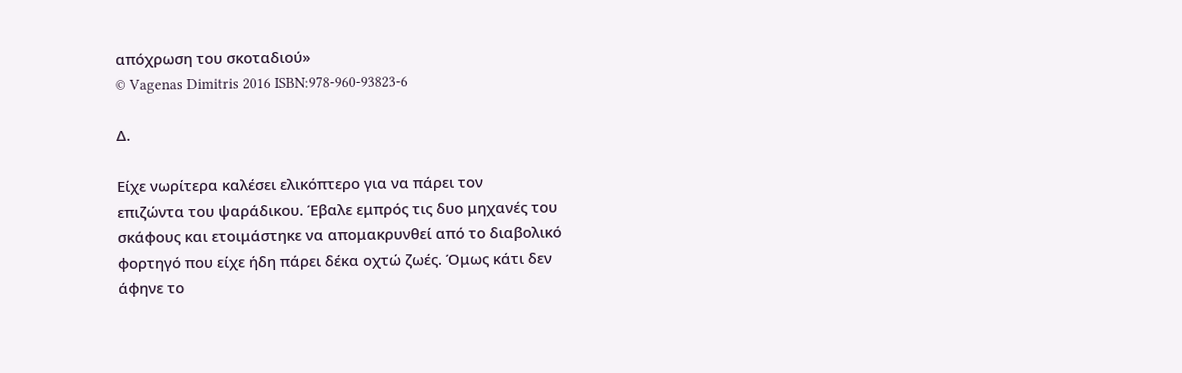απόχρωση του σκοταδιού»
© Vagenas Dimitris 2016 ISBN:978-960-93823-6

Δ.

Είχε νωρίτερα καλέσει ελικόπτερο για να πάρει τον
επιζώντα του ψαράδικου. Έβαλε εμπρός τις δυο μηχανές του
σκάφους και ετοιμάστηκε να απομακρυνθεί από το διαβολικό
φορτηγό που είχε ήδη πάρει δέκα οχτώ ζωές. Όμως κάτι δεν
άφηνε το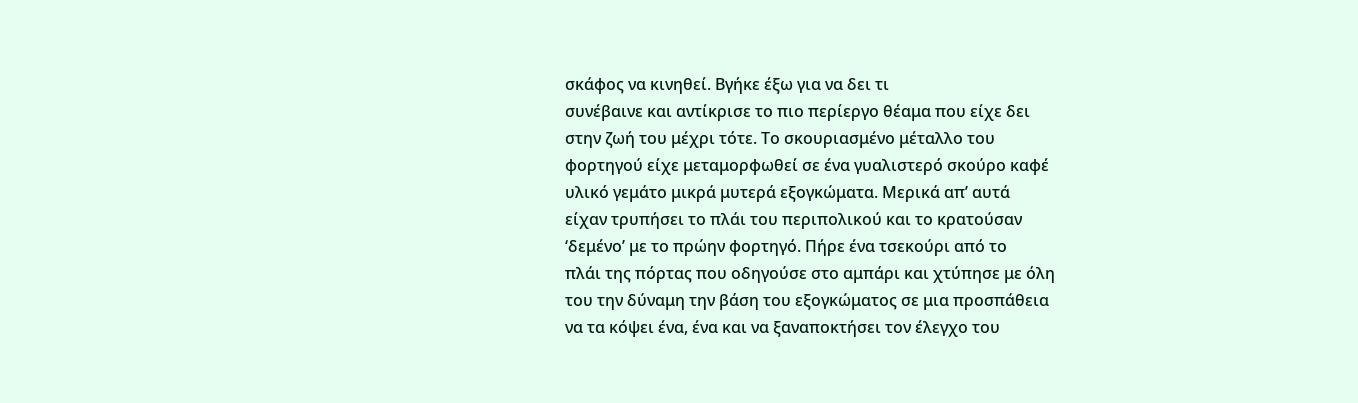σκάφος να κινηθεί. Βγήκε έξω για να δει τι
συνέβαινε και αντίκρισε το πιο περίεργο θέαμα που είχε δει
στην ζωή του μέχρι τότε. Το σκουριασμένο μέταλλο του
φορτηγού είχε μεταμορφωθεί σε ένα γυαλιστερό σκούρο καφέ
υλικό γεμάτο μικρά μυτερά εξογκώματα. Μερικά απ’ αυτά
είχαν τρυπήσει το πλάι του περιπολικού και το κρατούσαν
‘δεμένο’ με το πρώην φορτηγό. Πήρε ένα τσεκούρι από το
πλάι της πόρτας που οδηγούσε στο αμπάρι και χτύπησε με όλη
του την δύναμη την βάση του εξογκώματος σε μια προσπάθεια
να τα κόψει ένα, ένα και να ξαναποκτήσει τον έλεγχο του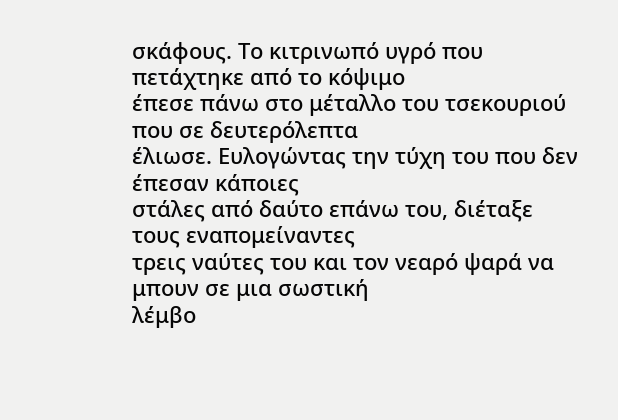σκάφους. Το κιτρινωπό υγρό που πετάχτηκε από το κόψιμο
έπεσε πάνω στο μέταλλο του τσεκουριού που σε δευτερόλεπτα
έλιωσε. Ευλογώντας την τύχη του που δεν έπεσαν κάποιες
στάλες από δαύτο επάνω του, διέταξε τους εναπομείναντες
τρεις ναύτες του και τον νεαρό ψαρά να μπουν σε μια σωστική
λέμβο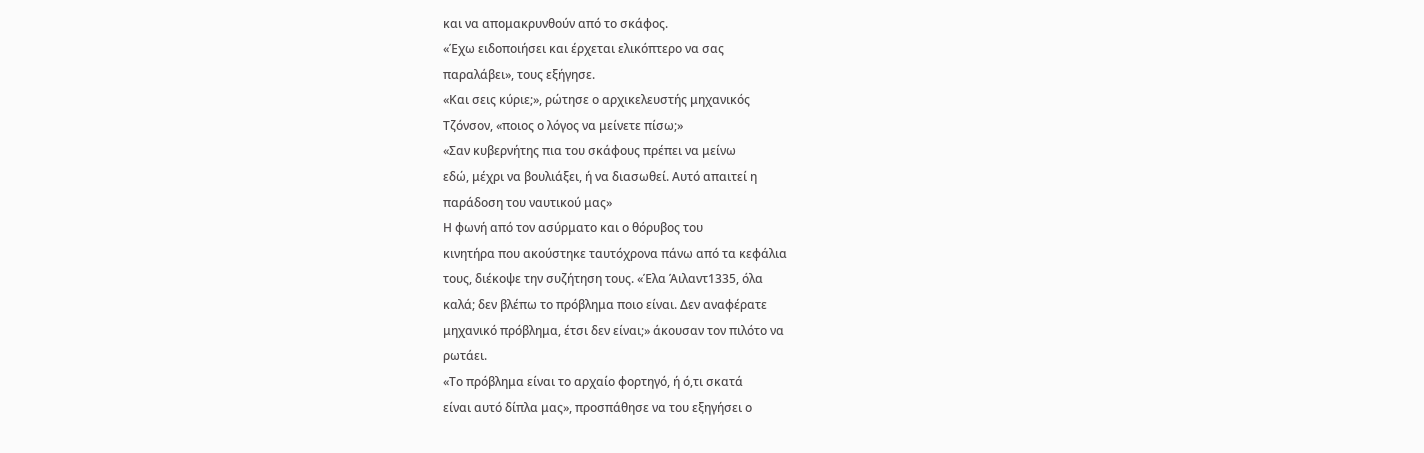και να απομακρυνθούν από το σκάφος.
«Έχω ειδοποιήσει και έρχεται ελικόπτερο να σας
παραλάβει», τους εξήγησε.
«Και σεις κύριε;», ρώτησε ο αρχικελευστής μηχανικός
Τζόνσον, «ποιος ο λόγος να μείνετε πίσω;»
«Σαν κυβερνήτης πια του σκάφους πρέπει να μείνω
εδώ, μέχρι να βουλιάξει, ή να διασωθεί. Αυτό απαιτεί η
παράδοση του ναυτικού μας»
Η φωνή από τον ασύρματο και ο θόρυβος του
κινητήρα που ακούστηκε ταυτόχρονα πάνω από τα κεφάλια
τους, διέκοψε την συζήτηση τους. «Έλα Άιλαντ1335, όλα
καλά; δεν βλέπω το πρόβλημα ποιο είναι. Δεν αναφέρατε
μηχανικό πρόβλημα, έτσι δεν είναι;» άκουσαν τον πιλότο να
ρωτάει.
«Το πρόβλημα είναι το αρχαίο φορτηγό, ή ό,τι σκατά
είναι αυτό δίπλα μας», προσπάθησε να του εξηγήσει ο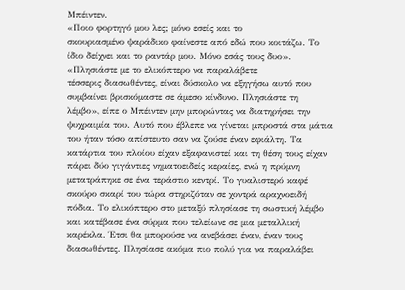Μπέιντεν.
«Ποιο φορτηγό μου λες; μόνο εσείς και το
σκουριασμένο ψαράδικο φαίνεστε από εδώ που κοιτάζω. Το
ίδιο δείχνει και το ραντάρ μου. Μόνο εσάς τους δυο».
«Πλησιάστε με το ελικόπτερο να παραλάβετε
τέσσερις διασωθέντες, είναι δύσκολο να εξηγήσω αυτό που
συμβαίνει βρισκόμαστε σε άμεσο κίνδυνο. Πλησιάστε τη
λέμβο», είπε ο Μπέιντεν μην μπορώντας να διατηρήσει την
ψυχραιμία του. Αυτό που έβλεπε να γίνεται μπροστά στα μάτια
του ήταν τόσο απίστευτο σαν να ζούσε έναν εφιάλτη. Τα
κατάρτια του πλοίου είχαν εξαφανιστεί και τη θέση τους είχαν
πάρει δύο γιγάντιες νηματοειδείς κεραίες, ενώ η πρύμνη
μετατράπηκε σε ένα τεράστιο κεντρί. Το γυαλιστερό καφέ
σκούρο σκαρί του τώρα στηριζόταν σε χοντρά αραχνοειδή
πόδια. Το ελικόπτερο στο μεταξύ πλησίασε τη σωστική λέμβο
και κατέβασε ένα σύρμα που τελείωνε σε μια μεταλλική
καρέκλα. Έτσι θα μπορούσε να ανεβάσει έναν, έναν τους
διασωθέντες. Πλησίασε ακόμα πιο πολύ για να παραλάβει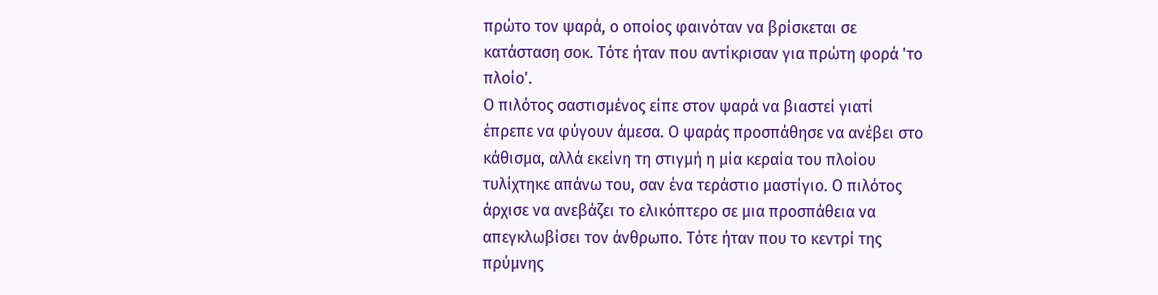πρώτο τον ψαρά, ο οποίος φαινόταν να βρίσκεται σε
κατάσταση σοκ. Τότε ήταν που αντίκρισαν για πρώτη φορά 'το
πλοίο'.
Ο πιλότος σαστισμένος είπε στον ψαρά να βιαστεί γιατί
έπρεπε να φύγουν άμεσα. Ο ψαράς προσπάθησε να ανέβει στο
κάθισμα, αλλά εκείνη τη στιγμή η μία κεραία του πλοίου
τυλίχτηκε απάνω του, σαν ένα τεράστιο μαστίγιο. Ο πιλότος
άρχισε να ανεβάζει το ελικόπτερο σε μια προσπάθεια να
απεγκλωβίσει τον άνθρωπο. Τότε ήταν που το κεντρί της
πρύμνης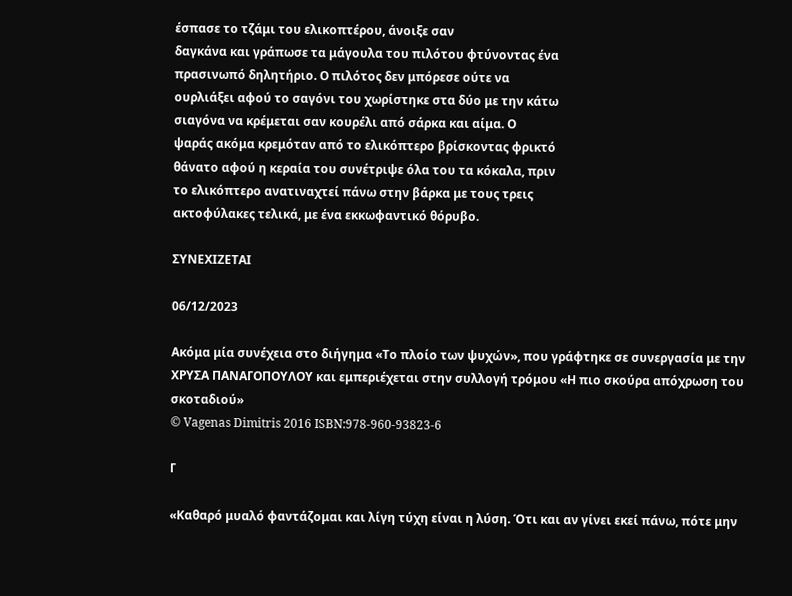έσπασε το τζάμι του ελικοπτέρου, άνοιξε σαν
δαγκάνα και γράπωσε τα μάγουλα του πιλότου φτύνοντας ένα
πρασινωπό δηλητήριο. Ο πιλότος δεν μπόρεσε ούτε να
ουρλιάξει αφού το σαγόνι του χωρίστηκε στα δύο με την κάτω
σιαγόνα να κρέμεται σαν κουρέλι από σάρκα και αίμα. Ο
ψαράς ακόμα κρεμόταν από το ελικόπτερο βρίσκοντας φρικτό
θάνατο αφού η κεραία του συνέτριψε όλα του τα κόκαλα, πριν
το ελικόπτερο ανατιναχτεί πάνω στην βάρκα με τους τρεις
ακτοφύλακες τελικά, με ένα εκκωφαντικό θόρυβο.

ΣΥΝΕΧΙΖΕΤΑΙ

06/12/2023

Ακόμα μία συνέχεια στο διήγημα «Το πλοίο των ψυχών», που γράφτηκε σε συνεργασία με την ΧΡΥΣΑ ΠΑΝΑΓΟΠΟΥΛΟΥ και εμπεριέχεται στην συλλογή τρόμου «Η πιο σκούρα απόχρωση του σκοταδιού»
© Vagenas Dimitris 2016 ISBN:978-960-93823-6

Γ

«Καθαρό μυαλό φαντάζομαι και λίγη τύχη είναι η λύση. Ότι και αν γίνει εκεί πάνω, πότε μην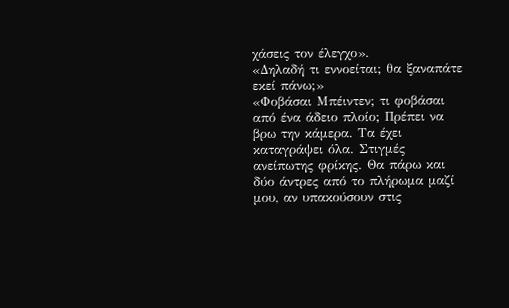χάσεις τον έλεγχο».
«Δηλαδή τι εννοείται; θα ξαναπάτε εκεί πάνω;»
«Φοβάσαι Μπέιντεν; τι φοβάσαι από ένα άδειο πλοίο; Πρέπει να βρω την κάμερα. Τα έχει καταγράψει όλα. Στιγμές ανείπωτης φρίκης. Θα πάρω και δύο άντρες από το πλήρωμα μαζί μου, αν υπακούσουν στις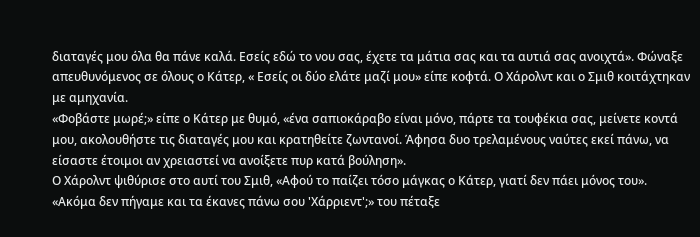διαταγές μου όλα θα πάνε καλά. Εσείς εδώ το νου σας, έχετε τα μάτια σας και τα αυτιά σας ανοιχτά». Φώναξε απευθυνόμενος σε όλους ο Κάτερ, « Εσείς οι δύο ελάτε μαζί μου» είπε κοφτά. Ο Χάρολντ και ο Σμιθ κοιτάχτηκαν με αμηχανία.
«Φοβάστε μωρέ;» είπε ο Κάτερ με θυμό, «ένα σαπιοκάραβο είναι μόνο, πάρτε τα τουφέκια σας, μείνετε κοντά μου, ακολουθήστε τις διαταγές μου και κρατηθείτε ζωντανοί. Άφησα δυο τρελαμένους ναύτες εκεί πάνω, να είσαστε έτοιμοι αν χρειαστεί να ανοίξετε πυρ κατά βούληση».
Ο Χάρολντ ψιθύρισε στο αυτί του Σμιθ, «Αφού το παίζει τόσο μάγκας ο Κάτερ, γιατί δεν πάει μόνος του».
«Ακόμα δεν πήγαμε και τα έκανες πάνω σου 'Χάρριεντ';» του πέταξε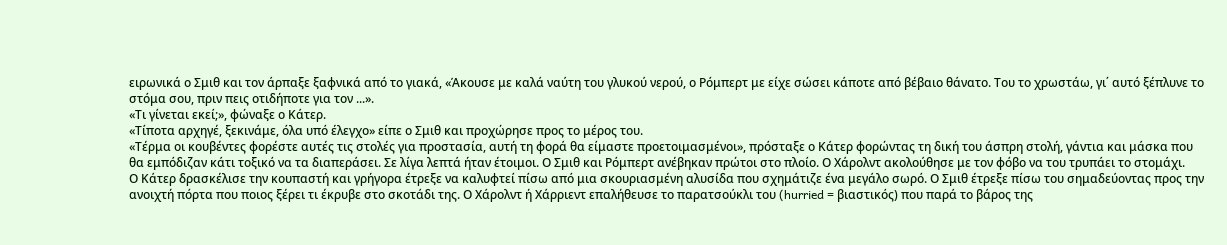ειρωνικά ο Σμιθ και τον άρπαξε ξαφνικά από το γιακά, «Άκουσε με καλά ναύτη του γλυκού νερού, ο Ρόμπερτ με είχε σώσει κάποτε από βέβαιο θάνατο. Του το χρωστάω, γι΄ αυτό ξέπλυνε το στόμα σου, πριν πεις οτιδήποτε για τον ...».
«Τι γίνεται εκεί;», φώναξε ο Κάτερ.
«Τίποτα αρχηγέ, ξεκινάμε, όλα υπό έλεγχο» είπε ο Σμιθ και προχώρησε προς το μέρος του.
«Τέρμα οι κουβέντες φορέστε αυτές τις στολές για προστασία, αυτή τη φορά θα είμαστε προετοιμασμένοι», πρόσταξε ο Κάτερ φορώντας τη δική του άσπρη στολή, γάντια και μάσκα που θα εμπόδιζαν κάτι τοξικό να τα διαπεράσει. Σε λίγα λεπτά ήταν έτοιμοι. Ο Σμιθ και Ρόμπερτ ανέβηκαν πρώτοι στο πλοίο. Ο Χάρολντ ακολούθησε με τον φόβο να του τρυπάει το στομάχι.
Ο Κάτερ δρασκέλισε την κουπαστή και γρήγορα έτρεξε να καλυφτεί πίσω από μια σκουριασμένη αλυσίδα που σχημάτιζε ένα μεγάλο σωρό. Ο Σμιθ έτρεξε πίσω του σημαδεύοντας προς την ανοιχτή πόρτα που ποιος ξέρει τι έκρυβε στο σκοτάδι της. Ο Χάρολντ ή Χάρριεντ επαλήθευσε το παρατσούκλι του (hurried = βιαστικός) που παρά το βάρος της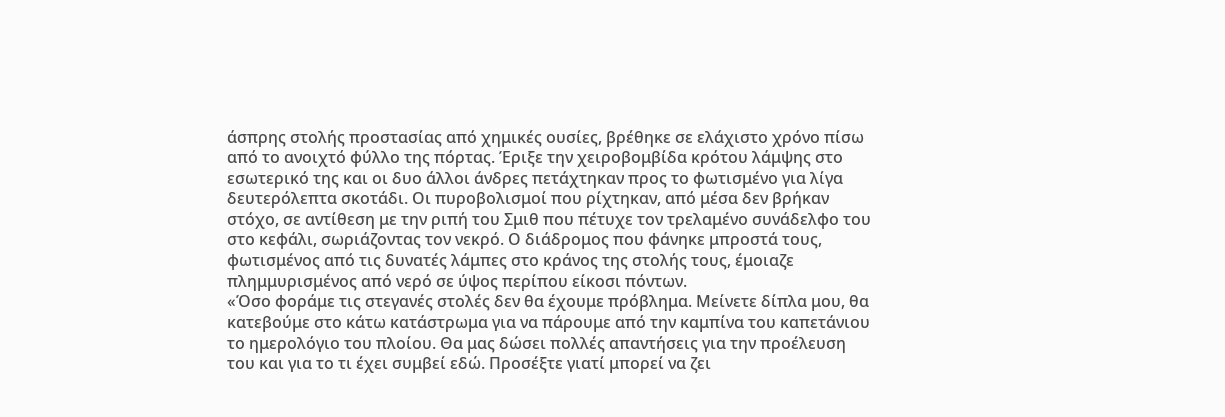άσπρης στολής προστασίας από χημικές ουσίες, βρέθηκε σε ελάχιστο χρόνο πίσω από το ανοιχτό φύλλο της πόρτας. Έριξε την χειροβομβίδα κρότου λάμψης στο εσωτερικό της και οι δυο άλλοι άνδρες πετάχτηκαν προς το φωτισμένο για λίγα δευτερόλεπτα σκοτάδι. Οι πυροβολισμοί που ρίχτηκαν, από μέσα δεν βρήκαν στόχο, σε αντίθεση με την ριπή του Σμιθ που πέτυχε τον τρελαμένο συνάδελφο του στο κεφάλι, σωριάζοντας τον νεκρό. Ο διάδρομος που φάνηκε μπροστά τους, φωτισμένος από τις δυνατές λάμπες στο κράνος της στολής τους, έμοιαζε πλημμυρισμένος από νερό σε ύψος περίπου είκοσι πόντων.
«Όσο φοράμε τις στεγανές στολές δεν θα έχουμε πρόβλημα. Μείνετε δίπλα μου, θα κατεβούμε στο κάτω κατάστρωμα για να πάρουμε από την καμπίνα του καπετάνιου το ημερολόγιο του πλοίου. Θα μας δώσει πολλές απαντήσεις για την προέλευση του και για το τι έχει συμβεί εδώ. Προσέξτε γιατί μπορεί να ζει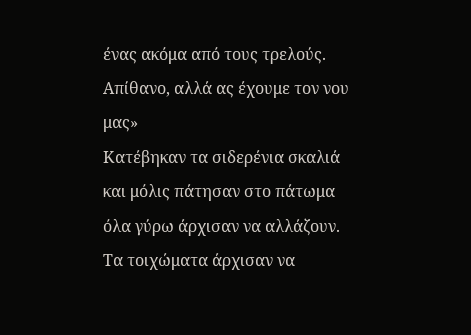ένας ακόμα από τους τρελούς. Απίθανο, αλλά ας έχουμε τον νου μας»
Κατέβηκαν τα σιδερένια σκαλιά και μόλις πάτησαν στο πάτωμα όλα γύρω άρχισαν να αλλάζουν. Τα τοιχώματα άρχισαν να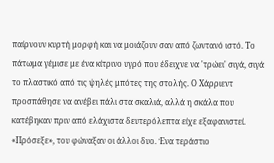παίρνουν κυρτή μορφή και να μοιάζουν σαν από ζωντανό ιστό. Το πάτωμα γέμισε με ένα κίτρινο υγρό που έδειχνε να 'τρώει' σιγά, σιγά το πλαστικό από τις ψηλές μπότες της στολής. Ο Χάρριεντ προσπάθησε να ανέβει πάλι στα σκαλιά, αλλά η σκάλα που κατέβηκαν πριν από ελάχιστα δευτερόλεπτα είχε εξαφανιστεί.
«Πρόσεξε», του φώναξαν οι άλλοι δυο. Ένα τεράστιο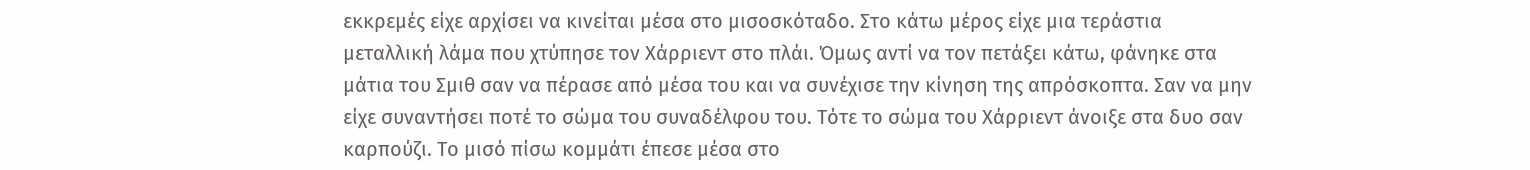εκκρεμές είχε αρχίσει να κινείται μέσα στο μισοσκόταδο. Στο κάτω μέρος είχε μια τεράστια μεταλλική λάμα που χτύπησε τον Χάρριεντ στο πλάι. Όμως αντί να τον πετάξει κάτω, φάνηκε στα μάτια του Σμιθ σαν να πέρασε από μέσα του και να συνέχισε την κίνηση της απρόσκοπτα. Σαν να μην είχε συναντήσει ποτέ το σώμα του συναδέλφου του. Τότε το σώμα του Χάρριεντ άνοιξε στα δυο σαν καρπούζι. Το μισό πίσω κομμάτι έπεσε μέσα στο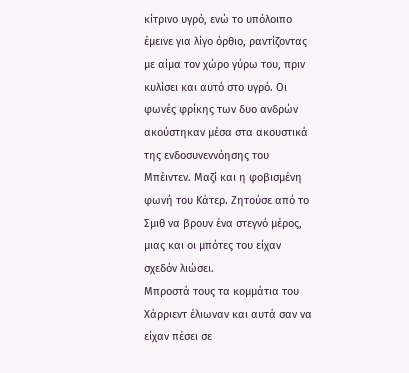κίτρινο υγρό, ενώ το υπόλοιπο έμεινε για λίγο όρθιο, ραντίζοντας με αίμα τον χώρο γύρω του, πριν κυλίσει και αυτό στο υγρό. Οι φωνές φρίκης των δυο ανδρών ακούστηκαν μέσα στα ακουστικά της ενδοσυνεννόησης του Μπέιντεν. Μαζί και η φοβισμένη φωνή του Κάτερ. Ζητούσε από το Σμιθ να βρουν ένα στεγνό μέρος, μιας και οι μπότες του είχαν σχεδόν λιώσει.
Μπροστά τους τα κομμάτια του Χάρριεντ έλιωναν και αυτά σαν να είχαν πέσει σε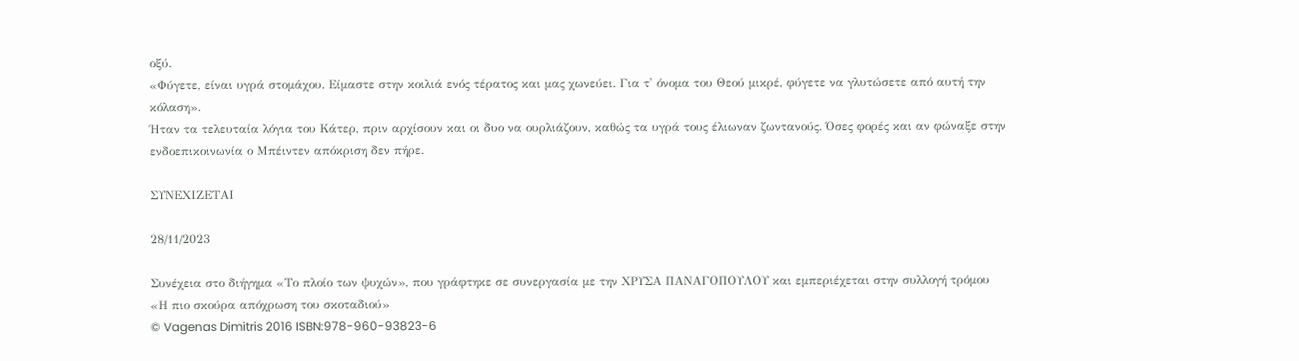οξύ.
«Φύγετε, είναι υγρά στομάχου. Είμαστε στην κοιλιά ενός τέρατος και μας χωνεύει. Για τ' όνομα του Θεού μικρέ, φύγετε να γλυτώσετε από αυτή την κόλαση».
Ήταν τα τελευταία λόγια του Κάτερ, πριν αρχίσουν και οι δυο να ουρλιάζουν, καθώς τα υγρά τους έλιωναν ζωντανούς. Όσες φορές και αν φώναξε στην ενδοεπικοινωνία ο Μπέιντεν απόκριση δεν πήρε.

ΣΥΝΕΧΙΖΕΤΑΙ

28/11/2023

Συνέχεια στο διήγημα «Το πλοίο των ψυχών», που γράφτηκε σε συνεργασία με την ΧΡΥΣΑ ΠΑΝΑΓΟΠΟΥΛΟΥ και εμπεριέχεται στην συλλογή τρόμου «Η πιο σκούρα απόχρωση του σκοταδιού»
© Vagenas Dimitris 2016 ISBN:978-960-93823-6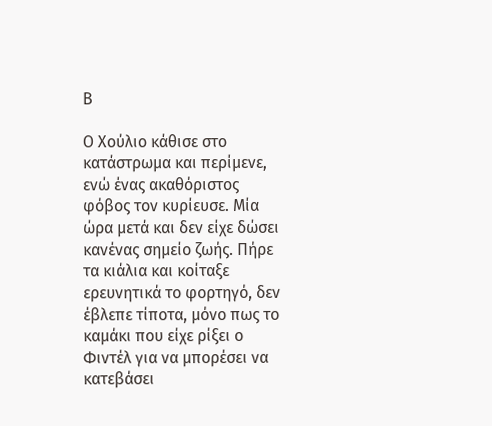Β

Ο Χούλιο κάθισε στο κατάστρωμα και περίμενε, ενώ ένας ακαθόριστος φόβος τον κυρίευσε. Μία ώρα μετά και δεν είχε δώσει κανένας σημείο ζωής. Πήρε τα κιάλια και κοίταξε ερευνητικά το φορτηγό, δεν έβλεπε τίποτα, μόνο πως το καμάκι που είχε ρίξει ο Φιντέλ για να μπορέσει να κατεβάσει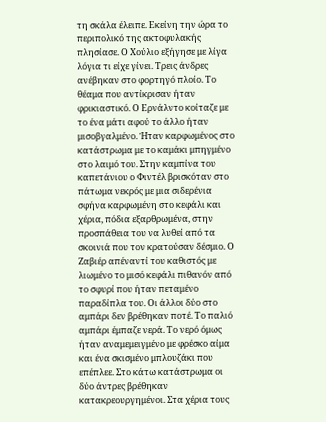τη σκάλα έλειπε. Εκείνη την ώρα το περιπολικό της ακτοφυλακής πλησίασε. Ο Χούλιο εξήγησε με λίγα λόγια τι είχε γίνει. Τρεις άνδρες ανέβηκαν στο φορτηγό πλοίο. Το θέαμα που αντίκρισαν ήταν φρικιαστικό. Ο Ερνάλντο κοίταζε με το ένα μάτι αφού το άλλο ήταν μισοβγαλμένο. Ήταν καρφωμένος στο κατάστρωμα με το καμάκι μπηγμένο στο λαιμό του. Στην καμπίνα του καπετάνιου ο Φιντέλ βρισκόταν στο πάτωμα νεκρός με μια σιδερένια σφήνα καρφωμένη στο κεφάλι και χέρια, πόδια εξαρθρωμένα, στην προσπάθεια του να λυθεί από τα σκοινιά που τον κρατούσαν δέσμιο. Ο Ζαβιέρ απέναντί του καθιστός με λιωμένο το μισό κεφάλι πιθανόν από το σφυρί που ήταν πεταμένο παραδίπλα του. Οι άλλοι δύο στο αμπάρι δεν βρέθηκαν ποτέ. Το παλιό αμπάρι έμπαζε νερά. Το νερό όμως ήταν αναμεμειγμένο με φρέσκο αίμα και ένα σκισμένο μπλουζάκι που επέπλεε. Στο κάτω κατάστρωμα οι δύο άντρες βρέθηκαν κατακρεουργημένοι. Στα χέρια τους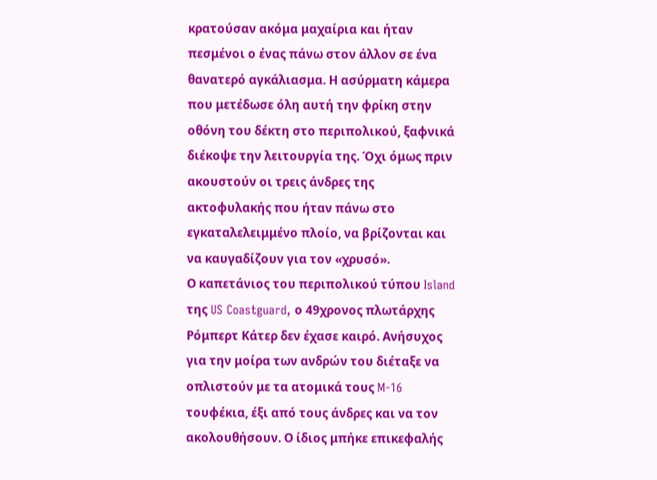κρατούσαν ακόμα μαχαίρια και ήταν πεσμένοι ο ένας πάνω στον άλλον σε ένα θανατερό αγκάλιασμα. Η ασύρματη κάμερα που μετέδωσε όλη αυτή την φρίκη στην οθόνη του δέκτη στο περιπολικού, ξαφνικά διέκοψε την λειτουργία της. Όχι όμως πριν ακουστούν οι τρεις άνδρες της ακτοφυλακής που ήταν πάνω στο εγκαταλελειμμένο πλοίο, να βρίζονται και να καυγαδίζουν για τον «χρυσό».
Ο καπετάνιος του περιπολικού τύπου Island της US Coastguard, ο 49χρονος πλωτάρχης Ρόμπερτ Κάτερ δεν έχασε καιρό. Ανήσυχος για την μοίρα των ανδρών του διέταξε να οπλιστούν με τα ατομικά τους M-16 τουφέκια, έξι από τους άνδρες και να τον ακολουθήσουν. Ο ίδιος μπήκε επικεφαλής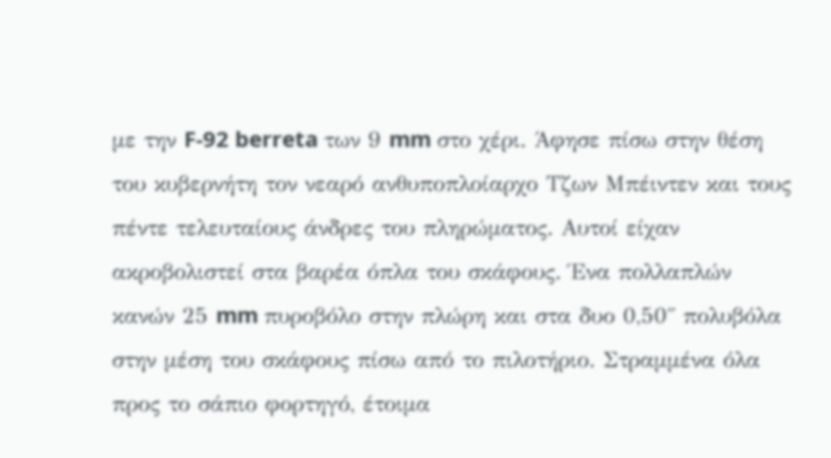με την F-92 berreta των 9 mm στο χέρι. Άφησε πίσω στην θέση του κυβερνήτη τον νεαρό ανθυποπλοίαρχο Τζων Μπέιντεν και τους πέντε τελευταίους άνδρες του πληρώματος. Αυτοί είχαν ακροβολιστεί στα βαρέα όπλα του σκάφους. Ένα πολλαπλών κανών 25 mm πυροβόλο στην πλώρη και στα δυο 0,50΄΄ πολυβόλα στην μέση του σκάφους πίσω από το πιλοτήριο. Στραμμένα όλα προς το σάπιο φορτηγό, έτοιμα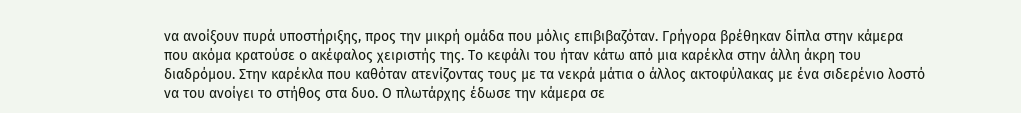να ανοίξουν πυρά υποστήριξης, προς την μικρή ομάδα που μόλις επιβιβαζόταν. Γρήγορα βρέθηκαν δίπλα στην κάμερα που ακόμα κρατούσε ο ακέφαλος χειριστής της. Το κεφάλι του ήταν κάτω από μια καρέκλα στην άλλη άκρη του διαδρόμου. Στην καρέκλα που καθόταν ατενίζοντας τους με τα νεκρά μάτια ο άλλος ακτοφύλακας με ένα σιδερένιο λοστό να του ανοίγει το στήθος στα δυο. Ο πλωτάρχης έδωσε την κάμερα σε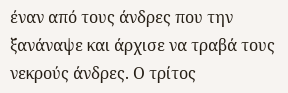έναν από τους άνδρες που την ξανάναψε και άρχισε να τραβά τους νεκρούς άνδρες. Ο τρίτος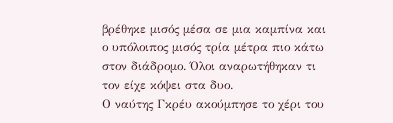βρέθηκε μισός μέσα σε μια καμπίνα και ο υπόλοιπος μισός τρία μέτρα πιο κάτω στον διάδρομο. Όλοι αναρωτήθηκαν τι τον είχε κόψει στα δυο.
Ο ναύτης Γκρέυ ακούμπησε το χέρι του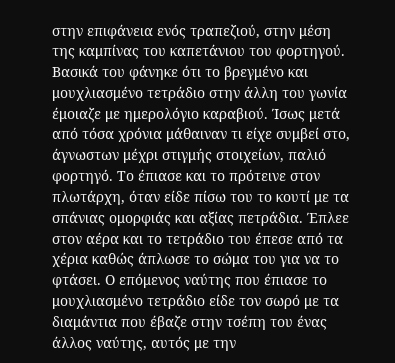στην επιφάνεια ενός τραπεζιού, στην μέση της καμπίνας του καπετάνιου του φορτηγού. Βασικά του φάνηκε ότι το βρεγμένο και μουχλιασμένο τετράδιο στην άλλη του γωνία έμοιαζε με ημερολόγιο καραβιού. Ίσως μετά από τόσα χρόνια μάθαιναν τι είχε συμβεί στο, άγνωστων μέχρι στιγμής στοιχείων, παλιό φορτηγό. Το έπιασε και το πρότεινε στον πλωτάρχη, όταν είδε πίσω του το κουτί με τα σπάνιας ομορφιάς και αξίας πετράδια. Έπλεε στον αέρα και το τετράδιο του έπεσε από τα χέρια καθώς άπλωσε το σώμα του για να το φτάσει. Ο επόμενος ναύτης που έπιασε το μουχλιασμένο τετράδιο είδε τον σωρό με τα διαμάντια που έβαζε στην τσέπη του ένας άλλος ναύτης, αυτός με την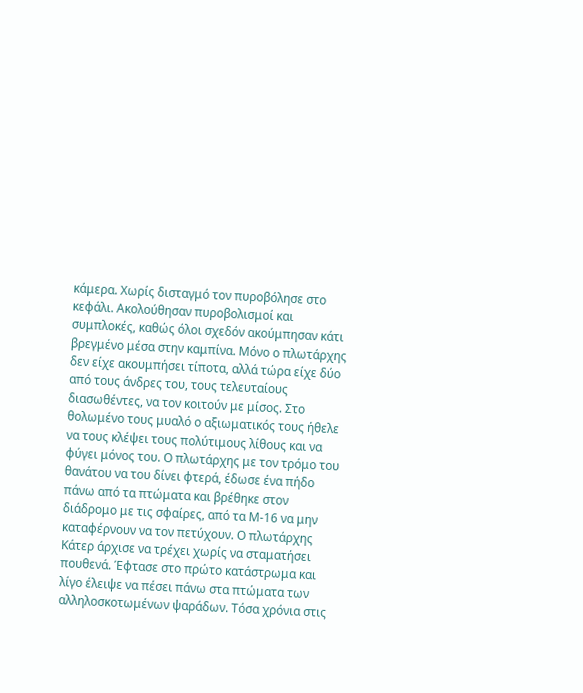κάμερα. Χωρίς δισταγμό τον πυροβόλησε στο κεφάλι. Ακολούθησαν πυροβολισμοί και συμπλοκές, καθώς όλοι σχεδόν ακούμπησαν κάτι βρεγμένο μέσα στην καμπίνα. Μόνο ο πλωτάρχης δεν είχε ακουμπήσει τίποτα, αλλά τώρα είχε δύο από τους άνδρες του, τους τελευταίους διασωθέντες, να τον κοιτούν με μίσος. Στο θολωμένο τους μυαλό ο αξιωματικός τους ήθελε να τους κλέψει τους πολύτιμους λίθους και να φύγει μόνος του. Ο πλωτάρχης με τον τρόμο του θανάτου να του δίνει φτερά, έδωσε ένα πήδο πάνω από τα πτώματα και βρέθηκε στον διάδρομο με τις σφαίρες, από τα Μ-16 να μην καταφέρνουν να τον πετύχουν. Ο πλωτάρχης Κάτερ άρχισε να τρέχει χωρίς να σταματήσει πουθενά. Έφτασε στο πρώτο κατάστρωμα και λίγο έλειψε να πέσει πάνω στα πτώματα των αλληλοσκοτωμένων ψαράδων. Τόσα χρόνια στις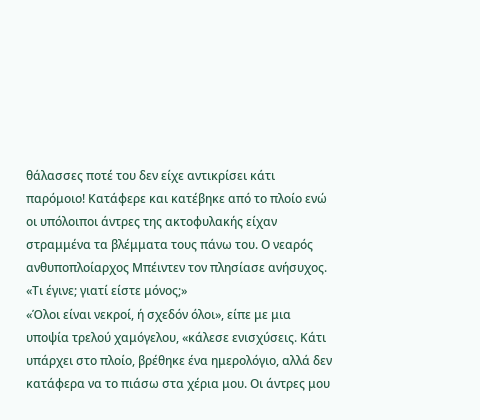θάλασσες ποτέ του δεν είχε αντικρίσει κάτι παρόμοιο! Κατάφερε και κατέβηκε από το πλοίο ενώ οι υπόλοιποι άντρες της ακτοφυλακής είχαν στραμμένα τα βλέμματα τους πάνω του. Ο νεαρός ανθυποπλοίαρχος Μπέιντεν τον πλησίασε ανήσυχος.
«Τι έγινε; γιατί είστε μόνος;»
«Όλοι είναι νεκροί, ή σχεδόν όλοι», είπε με μια υποψία τρελού χαμόγελου, «κάλεσε ενισχύσεις. Κάτι υπάρχει στο πλοίο, βρέθηκε ένα ημερολόγιο, αλλά δεν κατάφερα να το πιάσω στα χέρια μου. Οι άντρες μου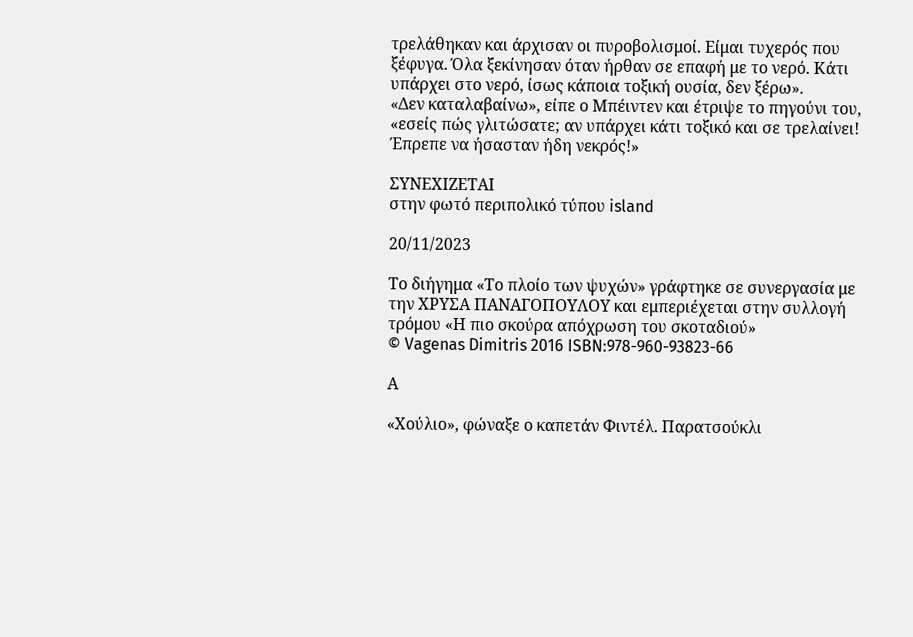τρελάθηκαν και άρχισαν οι πυροβολισμοί. Είμαι τυχερός που ξέφυγα. Όλα ξεκίνησαν όταν ήρθαν σε επαφή με το νερό. Κάτι υπάρχει στο νερό, ίσως κάποια τοξική ουσία, δεν ξέρω».
«Δεν καταλαβαίνω», είπε ο Μπέιντεν και έτριψε το πηγούνι του, «εσείς πώς γλιτώσατε; αν υπάρχει κάτι τοξικό και σε τρελαίνει! Έπρεπε να ήσασταν ήδη νεκρός!»

ΣΥΝΕΧΙΖΕΤΑΙ
στην φωτό περιπολικό τύπου island

20/11/2023

Το διήγημα «Το πλοίο των ψυχών» γράφτηκε σε συνεργασία με την ΧΡΥΣΑ ΠΑΝΑΓΟΠΟΥΛΟΥ και εμπεριέχεται στην συλλογή τρόμου «Η πιο σκούρα απόχρωση του σκοταδιού»
© Vagenas Dimitris 2016 ISBN:978-960-93823-66

Α

«Χούλιο», φώναξε ο καπετάν Φιντέλ. Παρατσούκλι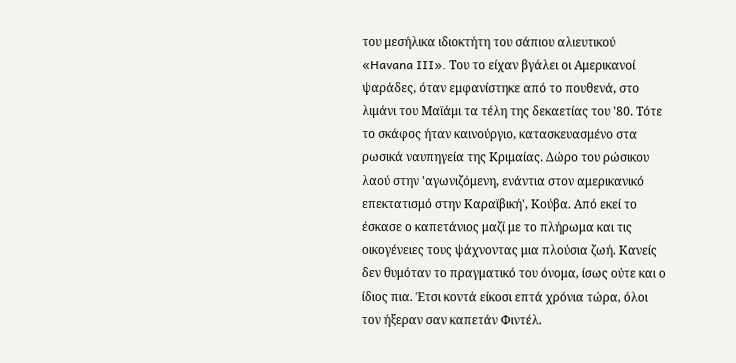του μεσήλικα ιδιοκτήτη του σάπιου αλιευτικού «Havana III». Του το είχαν βγάλει οι Αμερικανοί ψαράδες, όταν εμφανίστηκε από το πουθενά, στο λιμάνι του Μαϊάμι τα τέλη της δεκαετίας του '80. Τότε το σκάφος ήταν καινούργιο, κατασκευασμένο στα ρωσικά ναυπηγεία της Κριμαίας. Δώρο του ρώσικου λαού στην 'αγωνιζόμενη, ενάντια στον αμερικανικό επεκτατισμό στην Καραϊβική', Κούβα. Από εκεί το έσκασε ο καπετάνιος μαζί με το πλήρωμα και τις οικογένειες τους ψάχνοντας μια πλούσια ζωή. Κανείς δεν θυμόταν το πραγματικό του όνομα, ίσως ούτε και ο ίδιος πια. Έτσι κοντά είκοσι επτά χρόνια τώρα, όλοι τον ήξεραν σαν καπετάν Φιντέλ.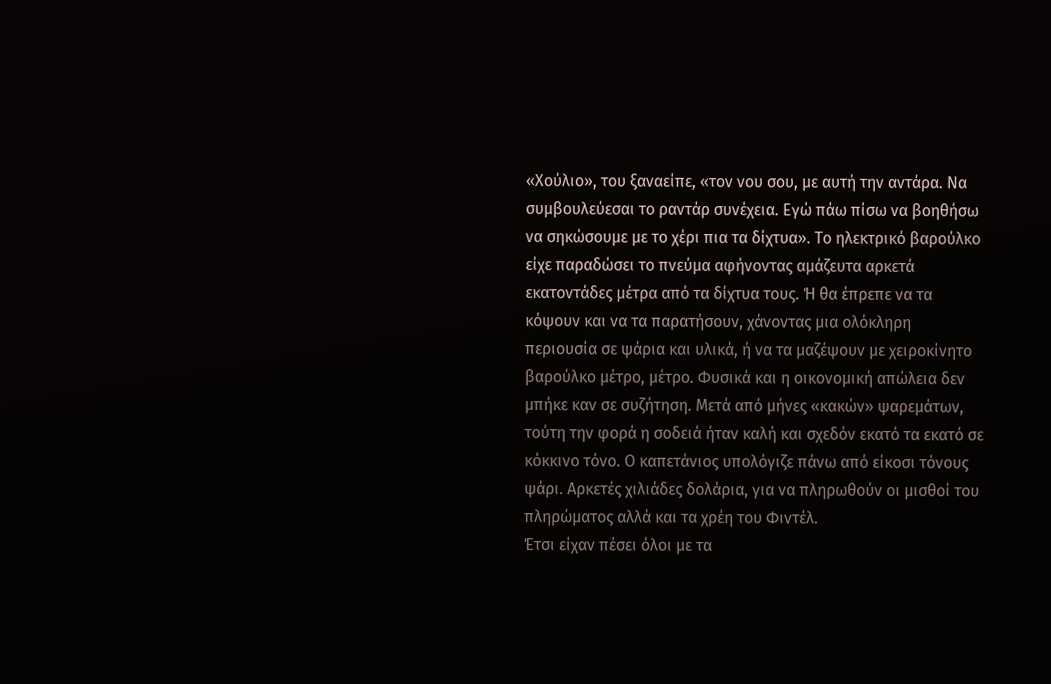«Χούλιο», του ξαναείπε, «τον νου σου, με αυτή την αντάρα. Να συμβουλεύεσαι το ραντάρ συνέχεια. Εγώ πάω πίσω να βοηθήσω να σηκώσουμε με το χέρι πια τα δίχτυα». Το ηλεκτρικό βαρούλκο είχε παραδώσει το πνεύμα αφήνοντας αμάζευτα αρκετά εκατοντάδες μέτρα από τα δίχτυα τους. Ή θα έπρεπε να τα κόψουν και να τα παρατήσουν, χάνοντας μια ολόκληρη περιουσία σε ψάρια και υλικά, ή να τα μαζέψουν με χειροκίνητο βαρούλκο μέτρο, μέτρο. Φυσικά και η οικονομική απώλεια δεν μπήκε καν σε συζήτηση. Μετά από μήνες «κακών» ψαρεμάτων, τούτη την φορά η σοδειά ήταν καλή και σχεδόν εκατό τα εκατό σε κόκκινο τόνο. Ο καπετάνιος υπολόγιζε πάνω από είκοσι τόνους ψάρι. Αρκετές χιλιάδες δολάρια, για να πληρωθούν οι μισθοί του πληρώματος αλλά και τα χρέη του Φιντέλ.
Έτσι είχαν πέσει όλοι με τα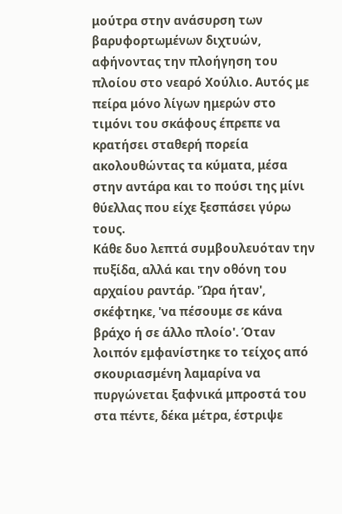μούτρα στην ανάσυρση των βαρυφορτωμένων διχτυών, αφήνοντας την πλοήγηση του πλοίου στο νεαρό Χούλιο. Αυτός με πείρα μόνο λίγων ημερών στο τιμόνι του σκάφους έπρεπε να κρατήσει σταθερή πορεία ακολουθώντας τα κύματα, μέσα στην αντάρα και το πούσι της μίνι θύελλας που είχε ξεσπάσει γύρω τους.
Κάθε δυο λεπτά συμβουλευόταν την πυξίδα, αλλά και την οθόνη του αρχαίου ραντάρ. 'Ώρα ήταν', σκέφτηκε, 'να πέσουμε σε κάνα βράχο ή σε άλλο πλοίο'. Όταν λοιπόν εμφανίστηκε το τείχος από σκουριασμένη λαμαρίνα να πυργώνεται ξαφνικά μπροστά του στα πέντε, δέκα μέτρα, έστριψε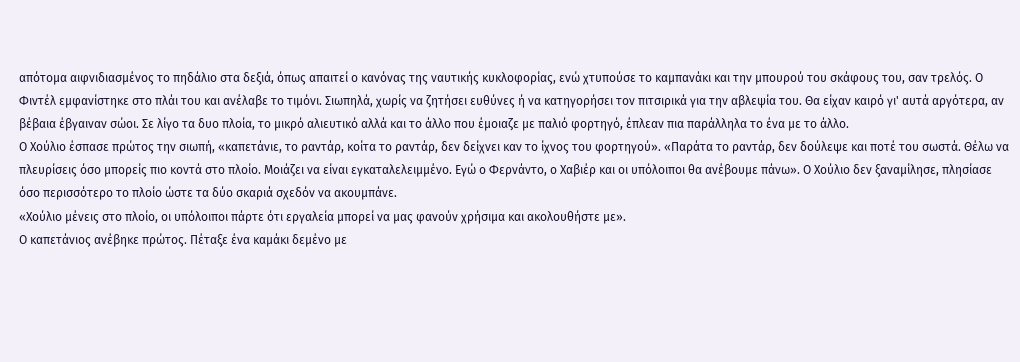απότομα αιφνιδιασμένος το πηδάλιο στα δεξιά, όπως απαιτεί ο κανόνας της ναυτικής κυκλοφορίας, ενώ χτυπούσε το καμπανάκι και την μπουρού του σκάφους του, σαν τρελός. Ο Φιντέλ εμφανίστηκε στο πλάι του και ανέλαβε το τιμόνι. Σιωπηλά, χωρίς να ζητήσει ευθύνες ή να κατηγορήσει τον πιτσιρικά για την αβλεψία του. Θα είχαν καιρό γι' αυτά αργότερα, αν βέβαια έβγαιναν σώοι. Σε λίγο τα δυο πλοία, το μικρό αλιευτικό αλλά και το άλλο που έμοιαζε με παλιό φορτηγό, έπλεαν πια παράλληλα το ένα με το άλλο.
Ο Χούλιο έσπασε πρώτος την σιωπή, «καπετάνιε, το ραντάρ, κοίτα το ραντάρ, δεν δείχνει καν το ίχνος του φορτηγού». «Παράτα το ραντάρ, δεν δούλεψε και ποτέ του σωστά. Θέλω να πλευρίσεις όσο μπορείς πιο κοντά στο πλοίο. Μοιάζει να είναι εγκαταλελειμμένο. Εγώ ο Φερνάντο, ο Χαβιέρ και οι υπόλοιποι θα ανέβουμε πάνω». Ο Χούλιο δεν ξαναμίλησε, πλησίασε όσο περισσότερο το πλοίο ώστε τα δύο σκαριά σχεδόν να ακουμπάνε.
«Χούλιο μένεις στο πλοίο, οι υπόλοιποι πάρτε ότι εργαλεία μπορεί να μας φανούν χρήσιμα και ακολουθήστε με».
Ο καπετάνιος ανέβηκε πρώτος. Πέταξε ένα καμάκι δεμένο με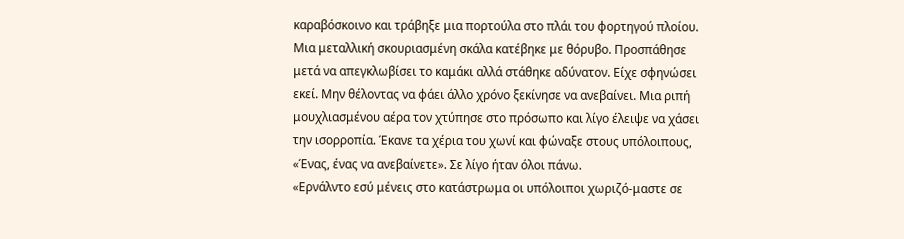καραβόσκοινο και τράβηξε μια πορτούλα στο πλάι του φορτηγού πλοίου. Μια μεταλλική σκουριασμένη σκάλα κατέβηκε με θόρυβο. Προσπάθησε μετά να απεγκλωβίσει το καμάκι αλλά στάθηκε αδύνατον. Είχε σφηνώσει εκεί. Μην θέλοντας να φάει άλλο χρόνο ξεκίνησε να ανεβαίνει. Μια ριπή μουχλιασμένου αέρα τον χτύπησε στο πρόσωπο και λίγο έλειψε να χάσει την ισορροπία. Έκανε τα χέρια του χωνί και φώναξε στους υπόλοιπους,
«Ένας, ένας να ανεβαίνετε». Σε λίγο ήταν όλοι πάνω.
«Ερνάλντο εσύ μένεις στο κατάστρωμα οι υπόλοιποι χωριζό-μαστε σε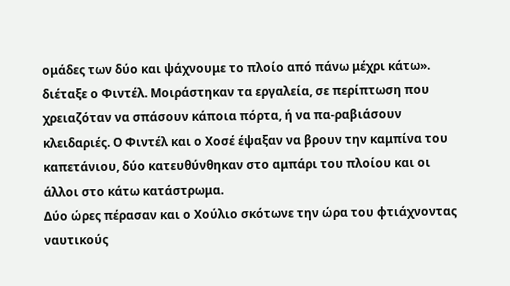ομάδες των δύο και ψάχνουμε το πλοίο από πάνω μέχρι κάτω». διέταξε ο Φιντέλ. Μοιράστηκαν τα εργαλεία, σε περίπτωση που χρειαζόταν να σπάσουν κάποια πόρτα, ή να πα-ραβιάσουν κλειδαριές. Ο Φιντέλ και ο Χοσέ έψαξαν να βρουν την καμπίνα του καπετάνιου, δύο κατευθύνθηκαν στο αμπάρι του πλοίου και οι άλλοι στο κάτω κατάστρωμα.
Δύο ώρες πέρασαν και ο Χούλιο σκότωνε την ώρα του φτιάχνοντας ναυτικούς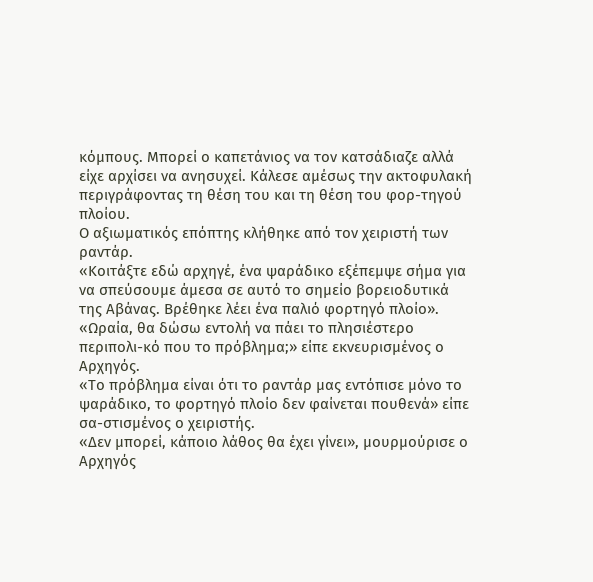κόμπους. Μπορεί ο καπετάνιος να τον κατσάδιαζε αλλά είχε αρχίσει να ανησυχεί. Κάλεσε αμέσως την ακτοφυλακή περιγράφοντας τη θέση του και τη θέση του φορ-τηγού πλοίου.
Ο αξιωματικός επόπτης κλήθηκε από τον χειριστή των ραντάρ.
«Κοιτάξτε εδώ αρχηγέ, ένα ψαράδικο εξέπεμψε σήμα για να σπεύσουμε άμεσα σε αυτό το σημείο βορειοδυτικά της Αβάνας. Βρέθηκε λέει ένα παλιό φορτηγό πλοίο».
«Ωραία, θα δώσω εντολή να πάει το πλησιέστερο περιπολι-κό που το πρόβλημα;» είπε εκνευρισμένος ο Αρχηγός.
«Το πρόβλημα είναι ότι το ραντάρ μας εντόπισε μόνο το ψαράδικο, το φορτηγό πλοίο δεν φαίνεται πουθενά» είπε σα-στισμένος ο χειριστής.
«Δεν μπορεί, κάποιο λάθος θα έχει γίνει», μουρμούρισε ο Αρχηγός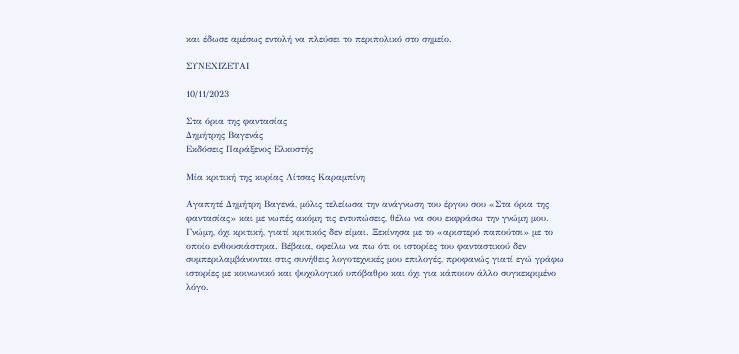και έδωσε αμέσως εντολή να πλεύσει το περιπολικό στο σημείο.

ΣΥΝΕΧΙΖΕΤΑΙ

10/11/2023

Στα όρια της φαντασίας
Δημήτρης Βαγενάς
Εκδόσεις Παράξενος Ελκυστής

Μία κριτική της κυρίας Λίτσας Καραμπίνη

Αγαπητέ Δημήτρη Βαγενά, μόλις τελείωσα την ανάγνωση του έργου σου «Στα όρια της φαντασίας» και με νωπές ακόμη τις εντυπώσεις, θέλω να σου εκφράσω την γνώμη μου. Γνώμη, όχι κριτική, γιατί κριτικός δεν είμαι. Ξεκίνησα με το «αριστερό παπούτσι» με το οποίο ενθουσιάστηκα. Βέβαια, οφείλω να πω ότι οι ιστορίες του φανταστικού δεν συμπεριλαμβάνονται στις συνήθεις λογοτεχνικές μου επιλογές, προφανώς γιατί εγώ γράφω ιστορίες με κοινωνικό και ψυχολογικό υπόβαθρο και όχι για κάποιον άλλο συγκεκριμένο λόγο.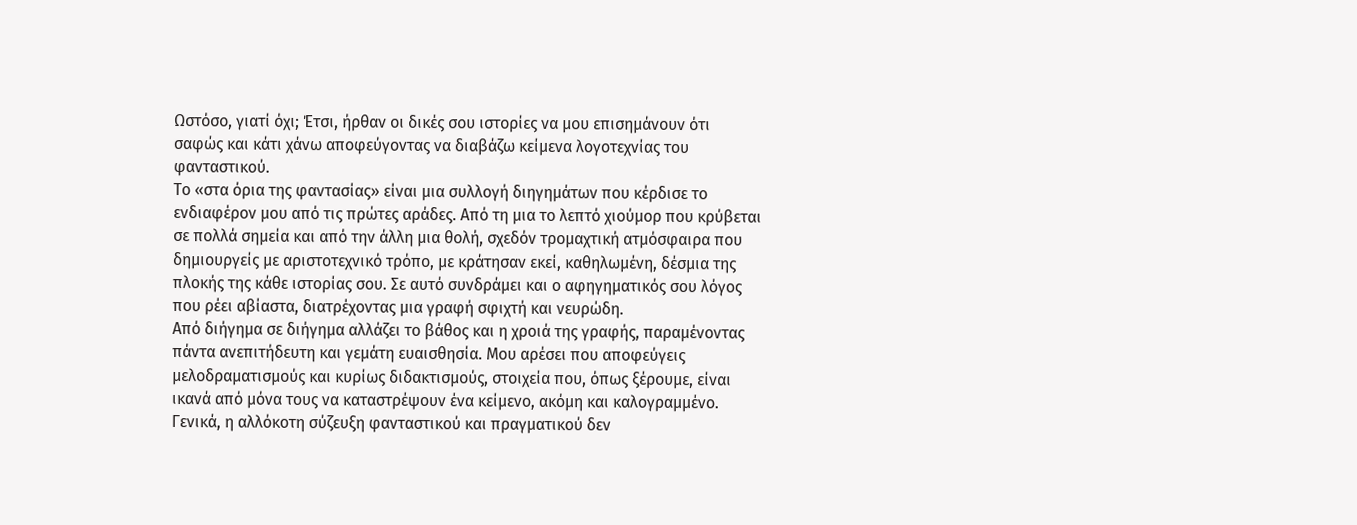Ωστόσο, γιατί όχι; Έτσι, ήρθαν οι δικές σου ιστορίες να μου επισημάνουν ότι σαφώς και κάτι χάνω αποφεύγοντας να διαβάζω κείμενα λογοτεχνίας του φανταστικού.
Το «στα όρια της φαντασίας» είναι μια συλλογή διηγημάτων που κέρδισε το ενδιαφέρον μου από τις πρώτες αράδες. Από τη μια το λεπτό χιούμορ που κρύβεται σε πολλά σημεία και από την άλλη μια θολή, σχεδόν τρομαχτική ατμόσφαιρα που δημιουργείς με αριστοτεχνικό τρόπο, με κράτησαν εκεί, καθηλωμένη, δέσμια της πλοκής της κάθε ιστορίας σου. Σε αυτό συνδράμει και ο αφηγηματικός σου λόγος που ρέει αβίαστα, διατρέχοντας μια γραφή σφιχτή και νευρώδη.
Από διήγημα σε διήγημα αλλάζει το βάθος και η χροιά της γραφής, παραμένοντας πάντα ανεπιτήδευτη και γεμάτη ευαισθησία. Μου αρέσει που αποφεύγεις μελοδραματισμούς και κυρίως διδακτισμούς, στοιχεία που, όπως ξέρουμε, είναι ικανά από μόνα τους να καταστρέψουν ένα κείμενο, ακόμη και καλογραμμένο.
Γενικά, η αλλόκοτη σύζευξη φανταστικού και πραγματικού δεν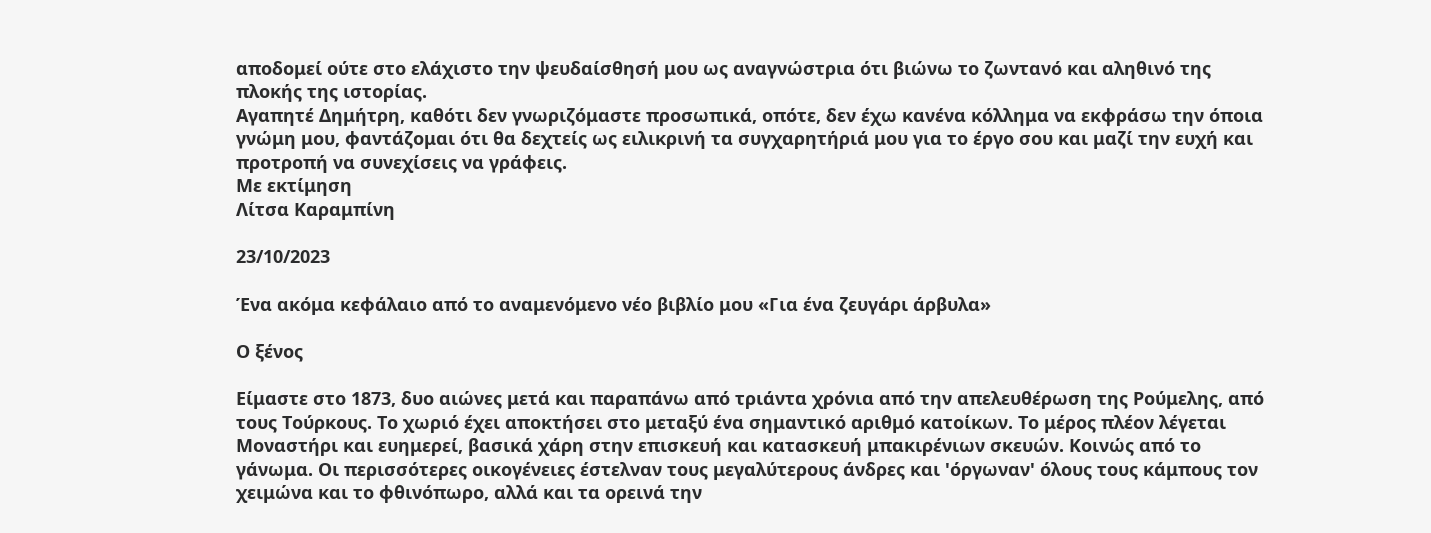αποδομεί ούτε στο ελάχιστο την ψευδαίσθησή μου ως αναγνώστρια ότι βιώνω το ζωντανό και αληθινό της πλοκής της ιστορίας.
Αγαπητέ Δημήτρη, καθότι δεν γνωριζόμαστε προσωπικά, οπότε, δεν έχω κανένα κόλλημα να εκφράσω την όποια γνώμη μου, φαντάζομαι ότι θα δεχτείς ως ειλικρινή τα συγχαρητήριά μου για το έργο σου και μαζί την ευχή και προτροπή να συνεχίσεις να γράφεις.
Με εκτίμηση
Λίτσα Καραμπίνη

23/10/2023

Ένα ακόμα κεφάλαιο από το αναμενόμενο νέο βιβλίο μου «Για ένα ζευγάρι άρβυλα»

Ο ξένος

Είμαστε στο 1873, δυο αιώνες μετά και παραπάνω από τριάντα χρόνια από την απελευθέρωση της Ρούμελης, από τους Τούρκους. Το χωριό έχει αποκτήσει στο μεταξύ ένα σημαντικό αριθμό κατοίκων. Το μέρος πλέον λέγεται Μοναστήρι και ευημερεί, βασικά χάρη στην επισκευή και κατασκευή μπακιρένιων σκευών. Κοινώς από το γάνωμα. Οι περισσότερες οικογένειες έστελναν τους μεγαλύτερους άνδρες και 'όργωναν' όλους τους κάμπους τον χειμώνα και το φθινόπωρο, αλλά και τα ορεινά την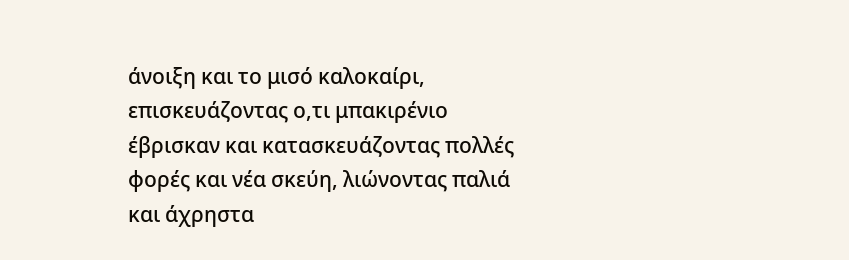άνοιξη και το μισό καλοκαίρι, επισκευάζοντας ο,τι μπακιρένιο έβρισκαν και κατασκευάζοντας πολλές φορές και νέα σκεύη, λιώνοντας παλιά και άχρηστα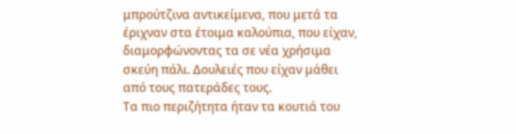μπρούτζινα αντικείμενα, που μετά τα έριχναν στα έτοιμα καλούπια, που είχαν, διαμορφώνοντας τα σε νέα χρήσιμα σκεύη πάλι. Δουλειές που είχαν μάθει από τους πατεράδες τους.
Τα πιο περιζήτητα ήταν τα κουτιά του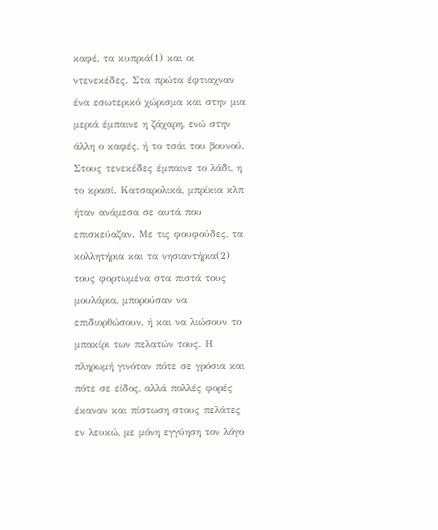καφέ, τα κυπριά(1) και οι ντενεκέδες. Στα πρώτα έφτιαχναν ένα εσωτερικό χώρισμα και στην μια μεριά έμπαινε η ζάχαρη, ενώ στην άλλη ο καφές, ή το τσάι του βουνού. Στους τενεκέδες έμπαινε το λάδι, η το κρασί. Κατσαρολικά, μπρίκια κλπ ήταν ανάμεσα σε αυτά που επισκεύαζαν. Με τις φουφούδες, τα κολλητήρια και τα νησιαντήρια(2) τους φορτωμένα στα πιστά τους μουλάρια, μπορούσαν να επιδιορθώσουν, ή και να λιώσουν το μπακίρι των πελατών τους. Η πληρωμή γινόταν πότε σε γρόσια και πότε σε είδος, αλλά πολλές φορές έκαναν και πίστωση στους πελάτες εν λευκώ, με μόνη εγγύηση τον λόγο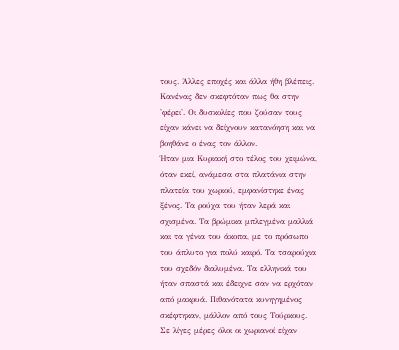τους. Άλλες εποχές και άλλα ήθη βλέπεις. Κανένας δεν σκεφτόταν πως θα στην 'φέρει'. Οι δυσκολίες που ζούσαν τους είχαν κάνει να δείχνουν κατανόηση και να βοηθάνε ο ένας τον άλλον.
Ήταν μια Κυριακή στο τέλος του χειμώνα, όταν εκεί, ανάμεσα στα πλατάνια στην πλατεία του χωριού, εμφανίστηκε ένας ξένος. Τα ρούχα του ήταν λερά και σχισμένα. Τα βρώμικα μπλεγμένα μαλλιά και τα γένια του άκοπα, με το πρόσωπο του άπλυτο για πολύ καιρό. Τα τσαρούχια του σχεδόν διαλυμένα. Τα ελληνικά του ήταν σπαστά και έδειχνε σαν να ερχόταν από μακρυά. Πιθανότατα κυνηγημένος σκέφτηκαν, μάλλον από τους Τούρκους.
Σε λίγες μέρες όλοι οι χωριανοί είχαν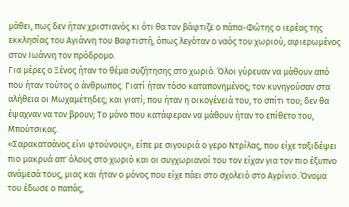μάθει, πως δεν ήταν χριστιανός κι ότι θα τον βάφτιζε ο πάπα-Φώτης ο ιερέας της εκκλησίας του Αγιάννη του Βαφτιστή, όπως λεγόταν ο ναός του χωριού, αφιερωμένος στον Ιωάννη τον πρόδρομο.
Για μέρες ο Ξένος ήταν το θέμα συζήτησης στο χωριό. Όλοι γύρευαν να μάθουν από που ήταν τούτος ο άνθρωπος. Γιατί ήταν τόσο καταπονημένος; τον κυνηγούσαν στα αλήθεια οι Μωχαμέτηδες; και γιατί; που ήταν η οικογένειά του, το σπίτι του; δεν θα έψαχναν να τον βρουν; Το μόνο που κατάφεραν να μάθουν ήταν το επίθετο του, Μπούτσικας.
«Σαρακατσάνος είνι φτούνους», είπε με σιγουριά ο γερο Ντρίλας, που είχε ταξιδέψει πιο μακρυά απ' όλους στο χωριό και οι συγχωριανοί του τον είχαν για τον πιο έξυπνο ανάμεσά τους, μιας και ήταν ο μόνος που είχε πάει στο σχολειό στο Αγρίνιο. Όνομα του έδωσε ο παπάς,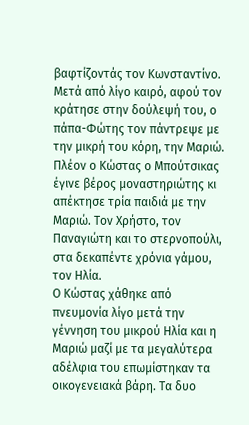βαφτίζοντάς τον Κωνσταντίνο. Μετά από λίγο καιρό, αφού τον κράτησε στην δούλεψή του, ο πάπα-Φώτης τον πάντρεψε με την μικρή του κόρη, την Μαριώ.
Πλέον ο Κώστας ο Μπούτσικας έγινε βέρος μοναστηριώτης κι απέκτησε τρία παιδιά με την Μαριώ. Τον Χρήστο, τον Παναγιώτη και το στερνοπούλι, στα δεκαπέντε χρόνια γάμου, τον Ηλία.
Ο Κώστας χάθηκε από πνευμονία λίγο μετά την γέννηση του μικρού Ηλία και η Μαριώ μαζί με τα μεγαλύτερα αδέλφια του επωμίστηκαν τα οικογενειακά βάρη. Τα δυο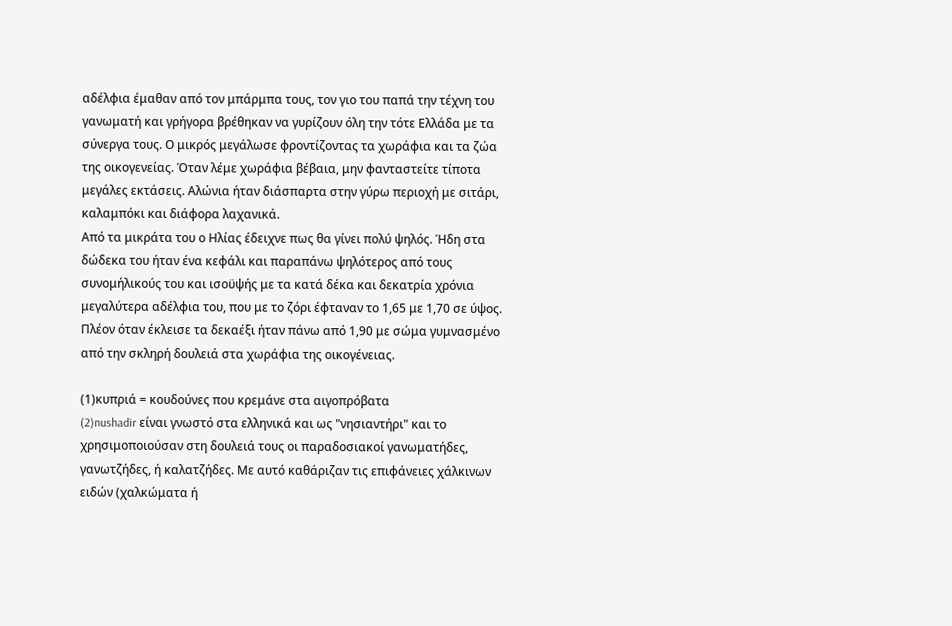αδέλφια έμαθαν από τον μπάρμπα τους, τον γιο του παπά την τέχνη του γανωματή και γρήγορα βρέθηκαν να γυρίζουν όλη την τότε Ελλάδα με τα σύνεργα τους. Ο μικρός μεγάλωσε φροντίζοντας τα χωράφια και τα ζώα της οικογενείας. Όταν λέμε χωράφια βέβαια, μην φανταστείτε τίποτα μεγάλες εκτάσεις. Αλώνια ήταν διάσπαρτα στην γύρω περιοχή με σιτάρι, καλαμπόκι και διάφορα λαχανικά.
Από τα μικράτα του ο Ηλίας έδειχνε πως θα γίνει πολύ ψηλός. Ήδη στα δώδεκα του ήταν ένα κεφάλι και παραπάνω ψηλότερος από τους συνομήλικούς του και ισοϋψής με τα κατά δέκα και δεκατρία χρόνια μεγαλύτερα αδέλφια του, που με το ζόρι έφταναν το 1,65 με 1,70 σε ύψος. Πλέον όταν έκλεισε τα δεκαέξι ήταν πάνω από 1,90 με σώμα γυμνασμένο από την σκληρή δουλειά στα χωράφια της οικογένειας.

(1)κυπριά = κουδούνες που κρεμάνε στα αιγοπρόβατα
(2)nushadir είναι γνωστό στα ελληνικά και ως "νησιαντήρι" και το χρησιμοποιούσαν στη δουλειά τους οι παραδοσιακοί γανωματήδες, γανωτζήδες, ή καλατζήδες. Με αυτό καθάριζαν τις επιφάνειες χάλκινων ειδών (χαλκώματα ή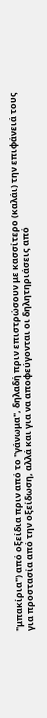"μπακίρια") από οξείδια πριν από το "γάνωμα", δηλαδή πριν επιστρώσουν με κασσίτερο (καλάι) την επιφάνειά τους για προστασία από την οξείδωση, αλλά και για να αποφεύγονται οι δηλητηριάσεις από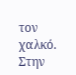τον χαλκό.
Στην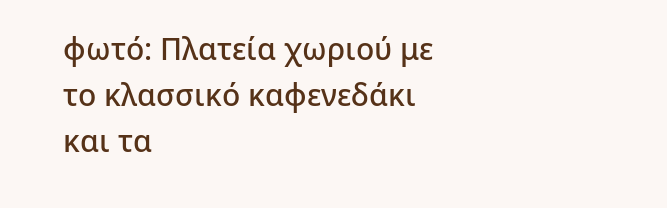φωτό: Πλατεία χωριού με το κλασσικό καφενεδάκι και τα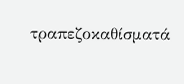τραπεζοκαθίσματά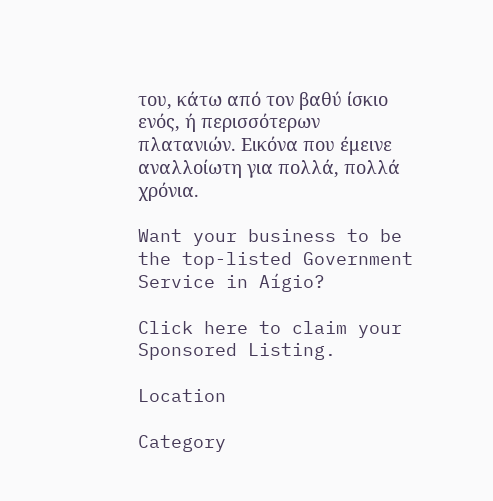του, κάτω από τον βαθύ ίσκιο ενός, ή περισσότερων πλατανιών. Εικόνα που έμεινε αναλλοίωτη για πολλά, πολλά χρόνια.

Want your business to be the top-listed Government Service in Aígio?

Click here to claim your Sponsored Listing.

Location

Category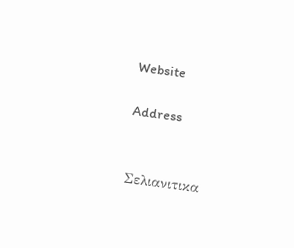Website

Address


Σελιανιτικα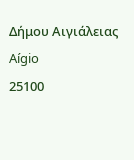Δήμου Αιγιάλειας
Aígio
25100